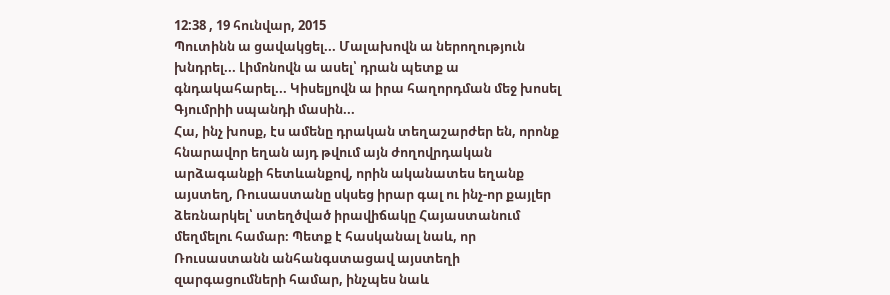12:38 , 19 հունվար, 2015
Պուտինն ա ցավակցել... Մալախովն ա ներողություն խնդրել... Լիմոնովն ա ասել՝ դրան պետք ա գնդակահարել... Կիսելյովն ա իրա հաղորդման մեջ խոսել Գյումրիի սպանդի մասին...
Հա, ինչ խոսք, էս ամենը դրական տեղաշարժեր են, որոնք հնարավոր եղան այդ թվում այն ժողովրդական արձագանքի հետևանքով, որին ականատես եղանք այստեղ, Ռուսաստանը սկսեց իրար գալ ու ինչ-որ քայլեր ձեռնարկել՝ ստեղծված իրավիճակը Հայաստանում մեղմելու համար։ Պետք է հասկանալ նաև, որ Ռուսաստանն անհանգստացավ այստեղի զարգացումների համար, ինչպես նաև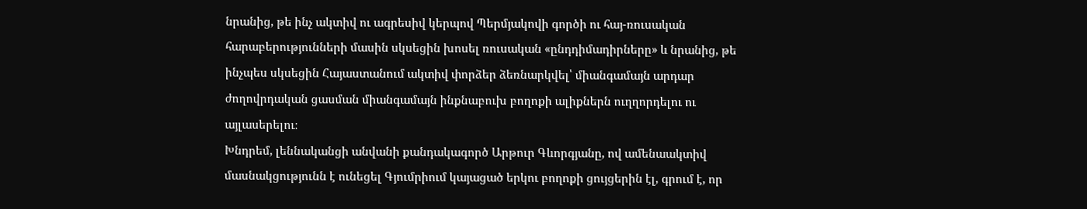նրանից, թե ինչ ակտիվ ու ագրեսիվ կերպով Պերմյակովի գործի ու հայ-ռուսական հարաբերությունների մասին սկսեցին խոսել ռուսական «ընդդիմադիրները» և նրանից, թե ինչպես սկսեցին Հայաստանում ակտիվ փորձեր ձեռնարկվել՝ միանգամայն արդար ժողովրդական ցասման միանգամայն ինքնաբուխ բողոքի ալիքներն ուղղորդելու ու այլասերելու։
Խնդրեմ, լեննականցի անվանի քանդակագործ Արթուր Գևորգյանը, ով ամենաակտիվ մասնակցությունն է ունեցել Գյումրիում կայացած երկու բողոքի ցույցերին էլ, գրում է, որ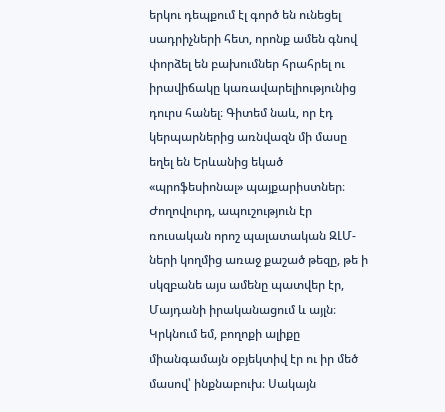երկու դեպքում էլ գործ են ունեցել սադրիչների հետ, որոնք ամեն գնով փորձել են բախումներ հրահրել ու իրավիճակը կառավարելիությունից դուրս հանել։ Գիտեմ նաև, որ էդ կերպարներից առնվազն մի մասը եղել են Երևանից եկած «պրոֆեսիոնալ» պայքարիստներ։
Ժողովուրդ, ապուշություն էր ռուսական որոշ պալատական ԶԼՄ-ների կողմից առաջ քաշած թեզը, թե ի սկզբանե այս ամենը պատվեր էր, Մայդանի իրականացում և այլն։ Կրկնում եմ, բողոքի ալիքը միանգամայն օբյեկտիվ էր ու իր մեծ մասով՝ ինքնաբուխ։ Սակայն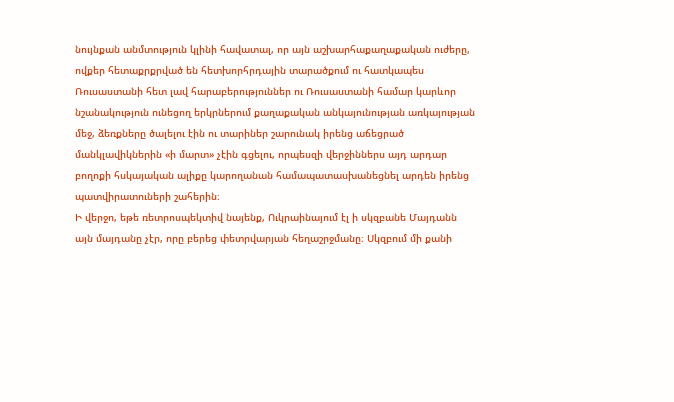նույնքան անմտություն կլինի հավատալ, որ այն աշխարհաքաղաքական ուժերը, ովքեր հետաքրքրված են հետխորհրդային տարածքում ու հատկապես Ռուսաստանի հետ լավ հարաբերություններ ու Ռուսաստանի համար կարևոր նշանակություն ունեցող երկրներում քաղաքական անկայունության առկայության մեջ, ձեռքները ծալելու էին ու տարիներ շարունակ իրենց աճեցրած մանկլավիկներին «ի մարտ» չէին գցելու, որպեսզի վերջիններս այդ արդար բողոքի հսկայական ալիքը կարողանան համապատասխանեցնել արդեն իրենց պատվիրատուների շահերին։
Ի վերջո, եթե ռետրոսպեկտիվ նայենք, Ուկրաինայում էլ ի սկզբանե Մայդանն այն մայդանը չէր, որը բերեց փետրվարյան հեղաշրջմանը։ Սկզբում մի քանի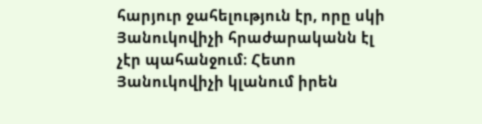հարյուր ջահելություն էր, որը սկի Յանուկովիչի հրաժարականն էլ չէր պահանջում։ Հետո Յանուկովիչի կլանում իրեն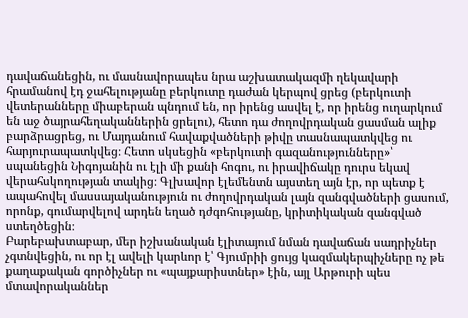դավաճանեցին, ու մասնավորապես նրա աշխատակազմի ղեկավարի հրամանով էդ ջահելությանը բերկուտը դաժան կերպով ցրեց (բերկուտի վետերանները միաբերան պնդում են, որ իրենց ասվել է, որ իրենց ուղարկում են աջ ծայրահեղականներին ցրելու), հետո դա ժողովրդական ցասման ալիք բարձրացրեց, ու Մայդանում հավաքվածների թիվը տասնապատկվեց ու հարյուրապատկվեց։ Հետո սկսեցին «բերկուտի գազանությունները»՝ սպանեցին Նիգոյանին ու էլի մի քանի հոգու, ու իրավիճակը դուրս եկավ վերահսկողության տակից։ Գլխավոր էլեմենտն այստեղ այն էր, որ պետք է ապահովել մասսայականություն ու ժողովրդական լայն զանգվածների ցասում, որոնք, գումարվելով արդեն եղած դժգոհությանը, կրիտիկական զանգված ստեղծեցին։
Բարեբախտաբար, մեր իշխանական էլիտայում նման դավաճան սադրիչներ չգտնվեցին, ու որ էլ ավելի կարևոր է՝ Գյումրիի ցույց կազմակերպիչները ոչ թե քաղաքական գործիչներ ու «պայքարիստներ» էին, այլ Արթուրի պես մտավորականներ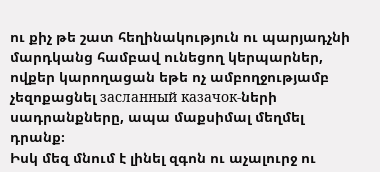ու քիչ թե շատ հեղինակություն ու պարյադչնի մարդկանց համբավ ունեցող կերպարներ, ովքեր կարողացան եթե ոչ ամբողջությամբ չեզոքացնել засланный казачок-ների սադրանքները, ապա մաքսիմալ մեղմել դրանք։
Իսկ մեզ մնում է լինել զգոն ու աչալուրջ ու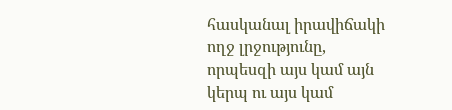հասկանալ իրավիճակի ողջ լրջությունը, որպեսզի այս կամ այն կերպ ու այս կամ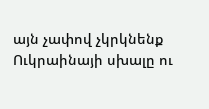այն չափով չկրկնենք Ուկրաինայի սխալը ու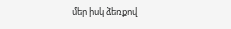մեր իսկ ձեռքով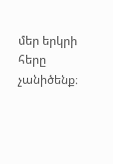մեր երկրի հերը չանիծենք։